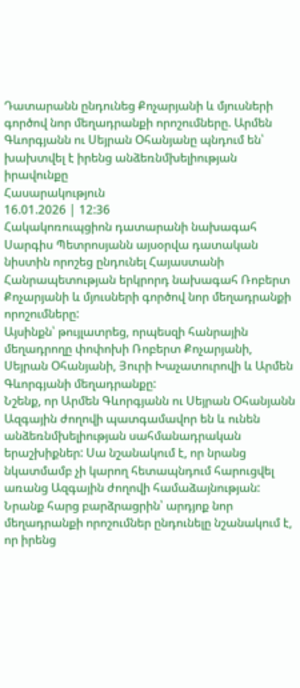Դատարանն ընդունեց Քոչարյանի և մյուսների գործով նոր մեղադրանքի որոշումները. Արմեն Գևորգյանն ու Սեյրան Օհանյանը պնդում են՝ խախտվել է իրենց անձեռնմխելիության իրավունքը
Հասարակություն
16.01.2026 | 12:36
Հակակոռուպցիոն դատարանի նախագահ Սարգիս Պետրոսյանն այսօրվա դատական նիստին որոշեց ընդունել Հայաստանի Հանրապետության երկրորդ նախագահ Ռոբերտ Քոչարյանի և մյուսների գործով նոր մեղադրանքի որոշումները:
Այսինքն՝ թույլատրեց, որպեսզի հանրային մեղադրողը փոփոխի Ռոբերտ Քոչարյանի, Սեյրան Օհանյանի, Յուրի Խաչատուրովի և Արմեն Գևորգյանի մեղադրանքը:
Նշենք, որ Արմեն Գևորգյանն ու Սեյրան Օհանյանն Ազգային ժողովի պատգամավոր են և ունեն անձեռնմխելիության սահմանադրական երաշխիքներ: Սա նշանակում է, որ նրանց նկատմամբ չի կարող հետապնդում հարուցվել առանց Ազգային ժողովի համաձայնության: Նրանք հարց բարձրացրին՝ արդյոք նոր մեղադրանքի որոշումներ ընդունելը նշանակում է, որ իրենց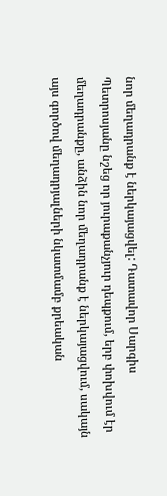նոր մեղադրանք է ներկայացվել: Դատավոր Սարգիս Պետրոսյանը նշեց որ յուրաքանչյուր դեպքում, երբ փոխվում էր մեղադրանքը, անձին նոր մեղադրանք է ներկայացվում, սակայն այս գործով մեղադրյալների նկատմամբ քրեական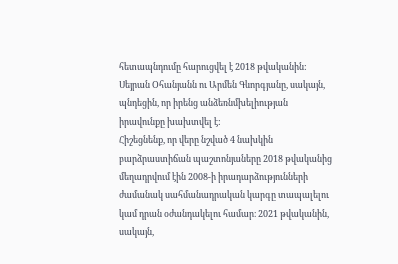հետապնդումը հարուցվել է 2018 թվականին:
Սեյրան Օհանյանն ու Արմեն Գևորգյանը, սակայն, պնդեցին, որ իրենց անձեռնմխելիության իրավունքը խախտվել է:
Հիշեցնենք, որ վերը նշված 4 նախկին բարձրաստիճան պաշտոնյաները 2018 թվականից մեղադրվում էին 2008-ի իրադարձությունների ժամանակ սահմանադրական կարգը տապալելու կամ դրան օժանդակելու համար։ 2021 թվականին, սակայն,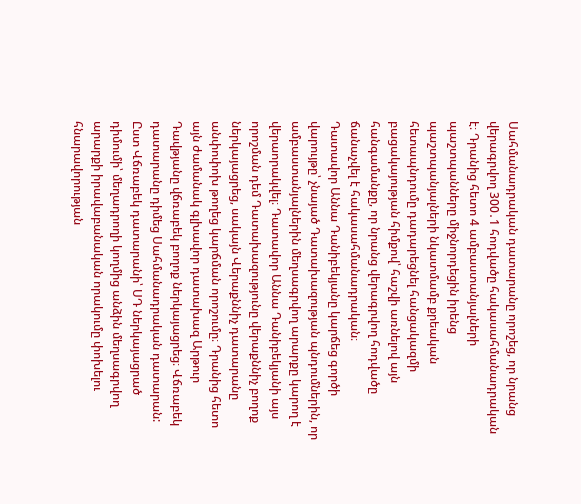Սահմանադրական դատարանը որոշեց, որ նրանց վերագրվող 300․1 հոդվածը հակասահմանադրական է։ Դրանից հետո 4 ամբաստանյալների պաշտպանները միջնորդեցին իրենց պաշտպանյալների նկատմամբ քրեական հետապնդումը դադարեցնել հանցակազմի բացակայության հիմքով՝ հաշվի առնելով այն հանգամանքը, որ նրանց վերագրվող հոդվածը ճանաչվել է հակասահմանադրական։
Դատավոր Աննա Դանիբեկյանը կարճեց գործի վարույթը՝ չնայած Դատախազության պնդումներին, որ ամբաստանյալներին մեղսագրվող արարքը կարող է վերաորակվել։ Դատավոր Աննա Դանիբեկյանի այս որոշման դեմ Դատախազությունը վերաքննիչ բողոք ներկայացրեց, սակայն Վերաքննիչ դատարանը անփոփոխ թողեց կարճման որոշումը։ Դրանից հետո այն ժամանակ գլխավոր դատախազ Արթուր Դավթյանը վճռաբեկ բողոք ներկայացրեց։ Վճռաբեկ դատարանը դիմեց Սահմանադրական դատարան: Ըստ Վճռաբեկ դատարանի՝ ՍԴ ներկայացրած դիմումի՝ մեղադրողի կողմից անձին մեղսագրվող արարքի իրավաբանական որակումը փոխելու հնարավորության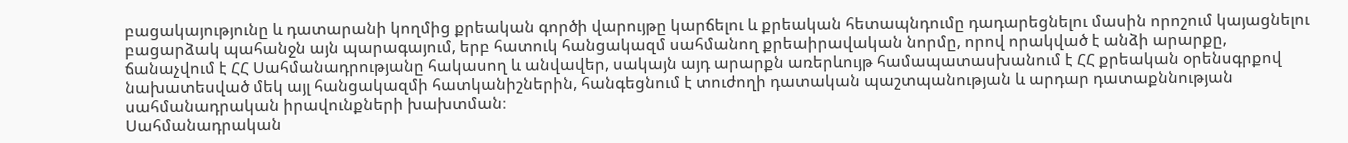բացակայությունը և դատարանի կողմից քրեական գործի վարույթը կարճելու և քրեական հետապնդումը դադարեցնելու մասին որոշում կայացնելու բացարձակ պահանջն այն պարագայում, երբ հատուկ հանցակազմ սահմանող քրեաիրավական նորմը, որով որակված է անձի արարքը, ճանաչվում է ՀՀ Սահմանադրությանը հակասող և անվավեր, սակայն այդ արարքն առերևույթ համապատասխանում է ՀՀ քրեական օրենսգրքով նախատեսված մեկ այլ հանցակազմի հատկանիշներին, հանգեցնում է տուժողի դատական պաշտպանության և արդար դատաքննության սահմանադրական իրավունքների խախտման։
Սահմանադրական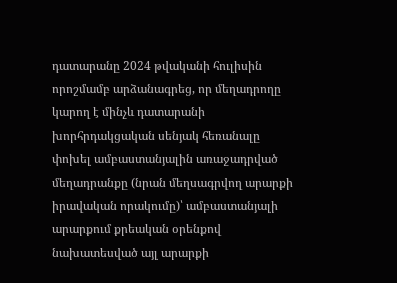դատարանը 2024 թվականի հուլիսին որոշմամբ արձանագրեց, որ մեղադրողը կարող է մինչև դատարանի խորհրդակցական սենյակ հեռանալը փոխել ամբաստանյալին առաջադրված մեղադրանքը (նրան մեղսագրվող արարքի իրավական որակումը)՝ ամբաստանյալի արարքում քրեական օրենքով նախատեսված այլ արարքի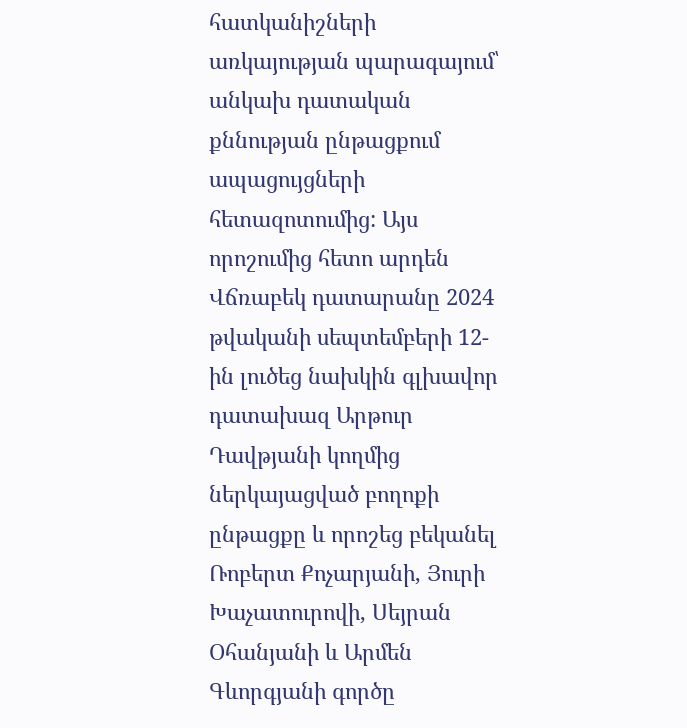հատկանիշների առկայության պարագայում՝ անկախ դատական քննության ընթացքում ապացույցների հետազոտումից: Այս որոշումից հետո արդեն Վճռաբեկ դատարանը 2024 թվականի սեպտեմբերի 12-ին լուծեց նախկին գլխավոր դատախազ Արթուր Դավթյանի կողմից ներկայացված բողոքի ընթացքը և որոշեց բեկանել Ռոբերտ Քոչարյանի, Յուրի Խաչատուրովի, Սեյրան Օհանյանի և Արմեն Գևորգյանի գործը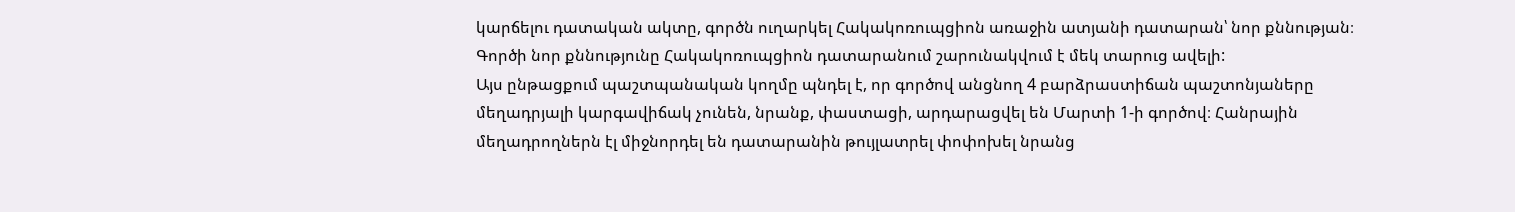կարճելու դատական ակտը, գործն ուղարկել Հակակոռուպցիոն առաջին ատյանի դատարան՝ նոր քննության։
Գործի նոր քննությունը Հակակոռուպցիոն դատարանում շարունակվում է մեկ տարուց ավելի:
Այս ընթացքում պաշտպանական կողմը պնդել է, որ գործով անցնող 4 բարձրաստիճան պաշտոնյաները մեղադրյալի կարգավիճակ չունեն, նրանք, փաստացի, արդարացվել են Մարտի 1-ի գործով։ Հանրային մեղադրողներն էլ միջնորդել են դատարանին թույլատրել փոփոխել նրանց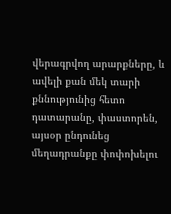վերագրվող արարքները, և ավելի քան մեկ տարի քննությունից հետո դատարանը, փաստորեն, այսօր ընդունեց մեղադրանքը փոփոխելու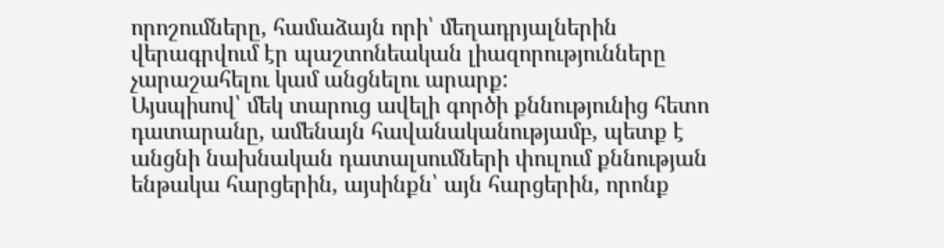որոշումները, համաձայն որի՝ մեղադրյալներին վերագրվում էր պաշտոնեական լիազորությունները չարաշահելու կամ անցնելու արարք:
Այսպիսով՝ մեկ տարուց ավելի գործի քննությունից հետո դատարանը, ամենայն հավանականությամբ, պետք է անցնի նախնական դատալսումների փուլում քննության ենթակա հարցերին, այսինքն՝ այն հարցերին, որոնք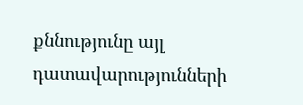քննությունը այլ դատավարությունների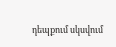դեպքում սկսվում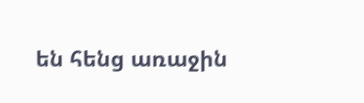են հենց առաջին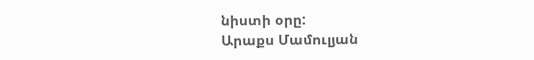նիստի օրը:
Արաքս Մամուլյան